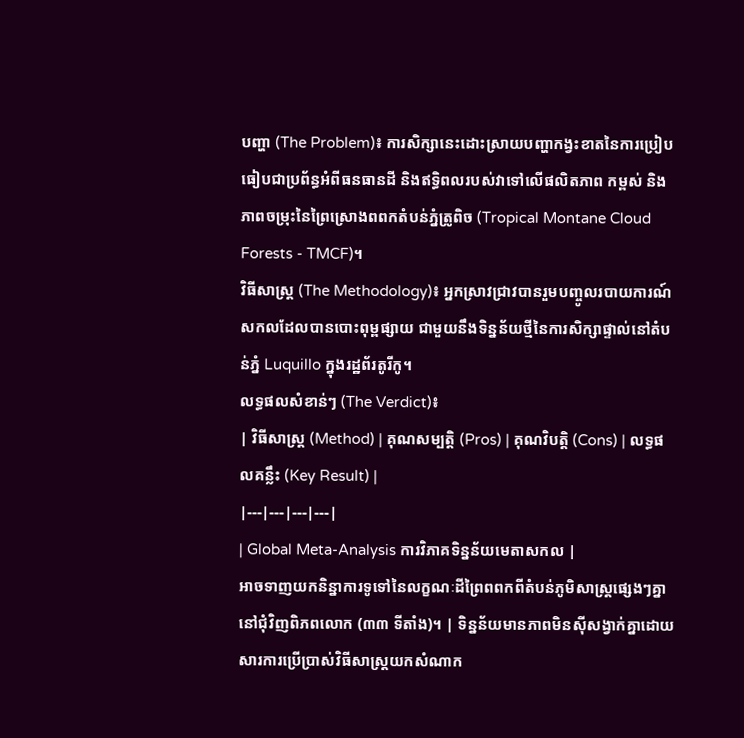បញ្ហា (The Problem)៖ ការសិក្សានេះដោះស្រាយបញ្ហាកង្វះខាតនៃការប្រៀបធៀបជាប្រព័ន្ធអំពីធនធានដី និងឥទ្ធិពលរបស់វាទៅលើផលិតភាព កម្ពស់ និងភាពចម្រុះនៃព្រៃស្រោងពពកតំបន់ភ្នំត្រូពិច (Tropical Montane Cloud Forests - TMCF)។
វិធីសាស្ត្រ (The Methodology)៖ អ្នកស្រាវជ្រាវបានរួមបញ្ចូលរបាយការណ៍សកលដែលបានបោះពុម្ពផ្សាយ ជាមួយនឹងទិន្នន័យថ្មីនៃការសិក្សាផ្ទាល់នៅតំបន់ភ្នំ Luquillo ក្នុងរដ្ឋព័រតូរីកូ។
លទ្ធផលសំខាន់ៗ (The Verdict)៖
| វិធីសាស្ត្រ (Method) | គុណសម្បត្តិ (Pros) | គុណវិបត្តិ (Cons) | លទ្ធផលគន្លឹះ (Key Result) |
|---|---|---|---|
| Global Meta-Analysis ការវិភាគទិន្នន័យមេតាសកល |
អាចទាញយកនិន្នាការទូទៅនៃលក្ខណៈដីព្រៃពពកពីតំបន់ភូមិសាស្ត្រផ្សេងៗគ្នានៅជុំវិញពិភពលោក (៣៣ ទីតាំង)។ | ទិន្នន័យមានភាពមិនស៊ីសង្វាក់គ្នាដោយសារការប្រើប្រាស់វិធីសាស្ត្រយកសំណាក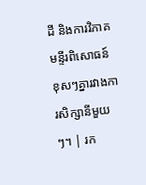ដី និងការវិភាគមន្ទីរពិសោធន៍ខុសៗគ្នារវាងការសិក្សានីមួយៗ។ | រក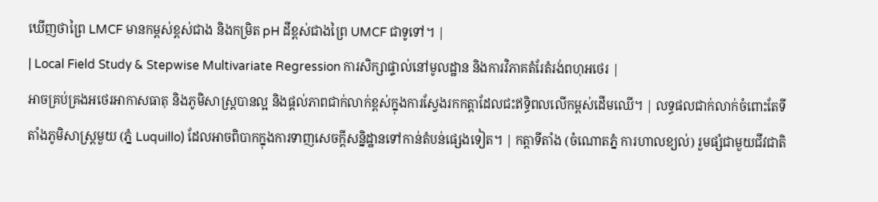ឃើញថាព្រៃ LMCF មានកម្ពស់ខ្ពស់ជាង និងកម្រិត pH ដីខ្ពស់ជាងព្រៃ UMCF ជាទូទៅ។ |
| Local Field Study & Stepwise Multivariate Regression ការសិក្សាផ្ទាល់នៅមូលដ្ឋាន និងការវិភាគតំរែតំរង់ពហុអថេរ |
អាចគ្រប់គ្រងអថេរអាកាសធាតុ និងភូមិសាស្ត្របានល្អ និងផ្តល់ភាពជាក់លាក់ខ្ពស់ក្នុងការស្វែងរកកត្តាដែលជះឥទ្ធិពលលើកម្ពស់ដើមឈើ។ | លទ្ធផលជាក់លាក់ចំពោះតែទីតាំងភូមិសាស្ត្រមួយ (ភ្នំ Luquillo) ដែលអាចពិបាកក្នុងការទាញសេចក្តីសន្និដ្ឋានទៅកាន់តំបន់ផ្សេងទៀត។ | កត្តាទីតាំង (ចំណោតភ្នំ ការហាលខ្យល់) រួមផ្សំជាមួយជីវជាតិ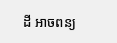ដី អាចពន្យ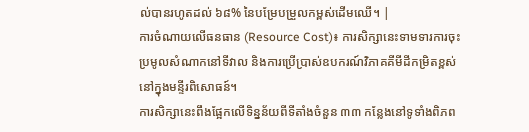ល់បានរហូតដល់ ៦៨% នៃបម្រែបម្រួលកម្ពស់ដើមឈើ។ |
ការចំណាយលើធនធាន (Resource Cost)៖ ការសិក្សានេះទាមទារការចុះប្រមូលសំណាកនៅទីវាល និងការប្រើប្រាស់ឧបករណ៍វិភាគគីមីដីកម្រិតខ្ពស់នៅក្នុងមន្ទីរពិសោធន៍។
ការសិក្សានេះពឹងផ្អែកលើទិន្នន័យពីទីតាំងចំនួន ៣៣ កន្លែងនៅទូទាំងពិភព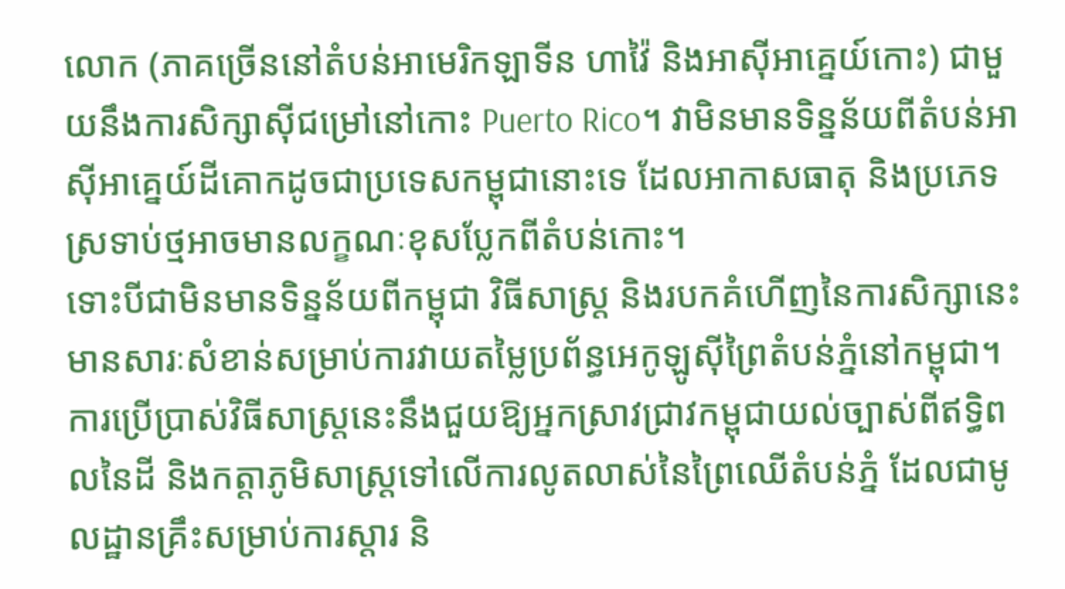លោក (ភាគច្រើននៅតំបន់អាមេរិកឡាទីន ហាវ៉ៃ និងអាស៊ីអាគ្នេយ៍កោះ) ជាមួយនឹងការសិក្សាស៊ីជម្រៅនៅកោះ Puerto Rico។ វាមិនមានទិន្នន័យពីតំបន់អាស៊ីអាគ្នេយ៍ដីគោកដូចជាប្រទេសកម្ពុជានោះទេ ដែលអាកាសធាតុ និងប្រភេទស្រទាប់ថ្មអាចមានលក្ខណៈខុសប្លែកពីតំបន់កោះ។
ទោះបីជាមិនមានទិន្នន័យពីកម្ពុជា វិធីសាស្រ្ត និងរបកគំហើញនៃការសិក្សានេះមានសារៈសំខាន់សម្រាប់ការវាយតម្លៃប្រព័ន្ធអេកូឡូស៊ីព្រៃតំបន់ភ្នំនៅកម្ពុជា។
ការប្រើប្រាស់វិធីសាស្ត្រនេះនឹងជួយឱ្យអ្នកស្រាវជ្រាវកម្ពុជាយល់ច្បាស់ពីឥទ្ធិពលនៃដី និងកត្តាភូមិសាស្ត្រទៅលើការលូតលាស់នៃព្រៃឈើតំបន់ភ្នំ ដែលជាមូលដ្ឋានគ្រឹះសម្រាប់ការស្តារ និ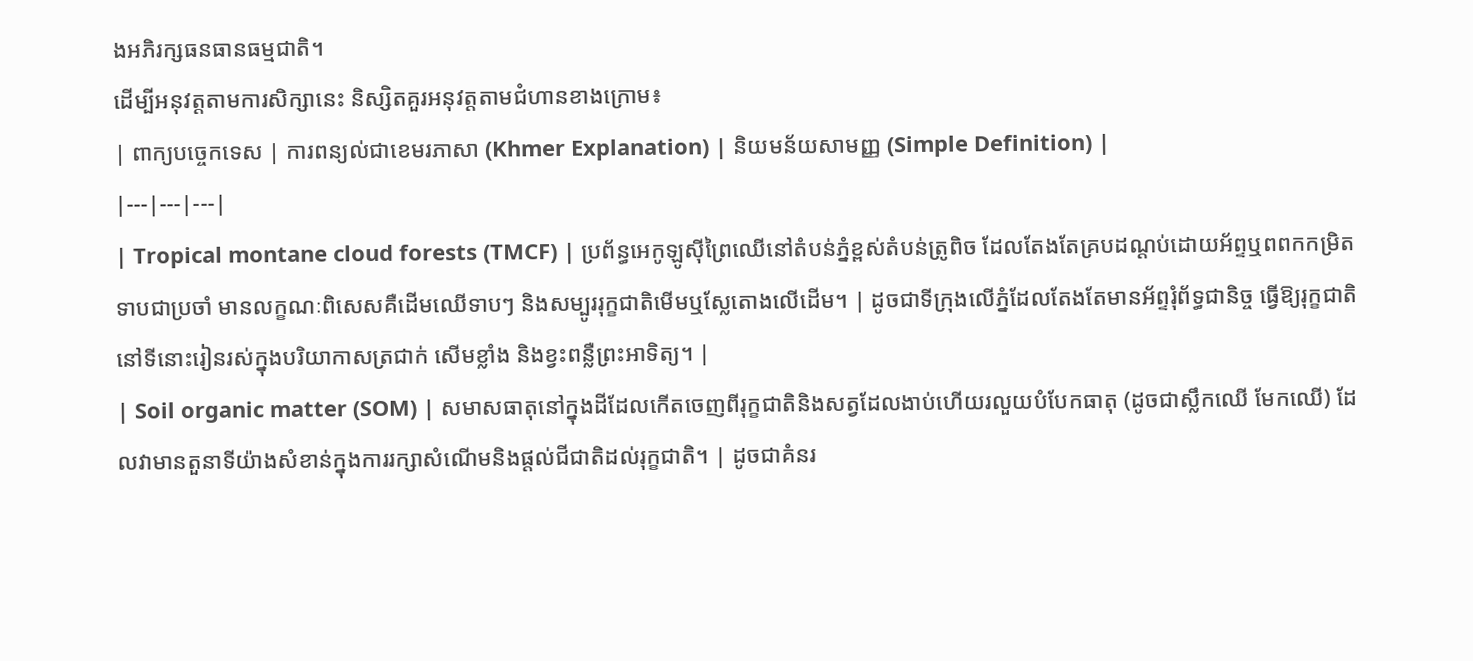ងអភិរក្សធនធានធម្មជាតិ។
ដើម្បីអនុវត្តតាមការសិក្សានេះ និស្សិតគួរអនុវត្តតាមជំហានខាងក្រោម៖
| ពាក្យបច្ចេកទេស | ការពន្យល់ជាខេមរភាសា (Khmer Explanation) | និយមន័យសាមញ្ញ (Simple Definition) |
|---|---|---|
| Tropical montane cloud forests (TMCF) | ប្រព័ន្ធអេកូឡូស៊ីព្រៃឈើនៅតំបន់ភ្នំខ្ពស់តំបន់ត្រូពិច ដែលតែងតែគ្របដណ្ដប់ដោយអ័ព្ទឬពពកកម្រិតទាបជាប្រចាំ មានលក្ខណៈពិសេសគឺដើមឈើទាបៗ និងសម្បូររុក្ខជាតិមើមឬស្លែតោងលើដើម។ | ដូចជាទីក្រុងលើភ្នំដែលតែងតែមានអ័ព្ទរុំព័ទ្ធជានិច្ច ធ្វើឱ្យរុក្ខជាតិនៅទីនោះរៀនរស់ក្នុងបរិយាកាសត្រជាក់ សើមខ្លាំង និងខ្វះពន្លឺព្រះអាទិត្យ។ |
| Soil organic matter (SOM) | សមាសធាតុនៅក្នុងដីដែលកើតចេញពីរុក្ខជាតិនិងសត្វដែលងាប់ហើយរលួយបំបែកធាតុ (ដូចជាស្លឹកឈើ មែកឈើ) ដែលវាមានតួនាទីយ៉ាងសំខាន់ក្នុងការរក្សាសំណើមនិងផ្តល់ជីជាតិដល់រុក្ខជាតិ។ | ដូចជាគំនរ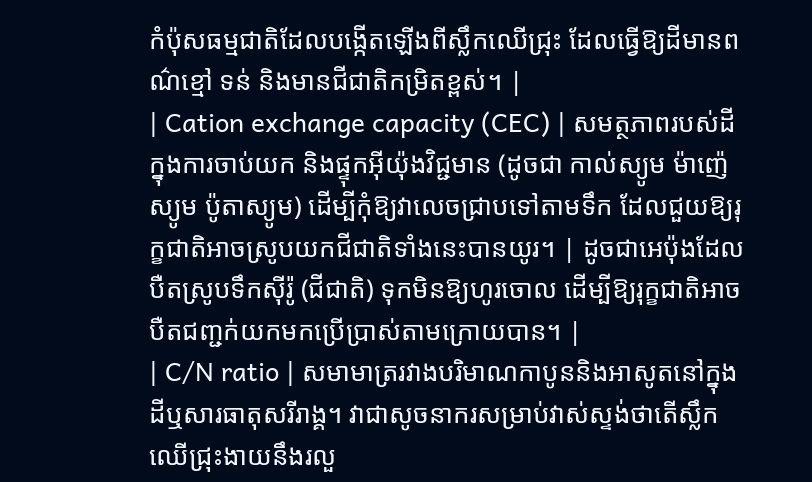កំប៉ុសធម្មជាតិដែលបង្កើតឡើងពីស្លឹកឈើជ្រុះ ដែលធ្វើឱ្យដីមានពណ៌ខ្មៅ ទន់ និងមានជីជាតិកម្រិតខ្ពស់។ |
| Cation exchange capacity (CEC) | សមត្ថភាពរបស់ដីក្នុងការចាប់យក និងផ្ទុកអ៊ីយ៉ុងវិជ្ជមាន (ដូចជា កាល់ស្យូម ម៉ាញ៉េស្យូម ប៉ូតាស្យូម) ដើម្បីកុំឱ្យវាលេចជ្រាបទៅតាមទឹក ដែលជួយឱ្យរុក្ខជាតិអាចស្រូបយកជីជាតិទាំងនេះបានយូរ។ | ដូចជាអេប៉ុងដែលបឺតស្រូបទឹកស៊ីរ៉ូ (ជីជាតិ) ទុកមិនឱ្យហូរចោល ដើម្បីឱ្យរុក្ខជាតិអាចបឺតជញ្ជក់យកមកប្រើប្រាស់តាមក្រោយបាន។ |
| C/N ratio | សមាមាត្ររវាងបរិមាណកាបូននិងអាសូតនៅក្នុងដីឬសារធាតុសរីរាង្គ។ វាជាសូចនាករសម្រាប់វាស់ស្ទង់ថាតើស្លឹកឈើជ្រុះងាយនឹងរលួ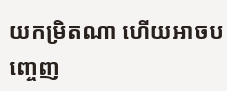យកម្រិតណា ហើយអាចបញ្ចេញ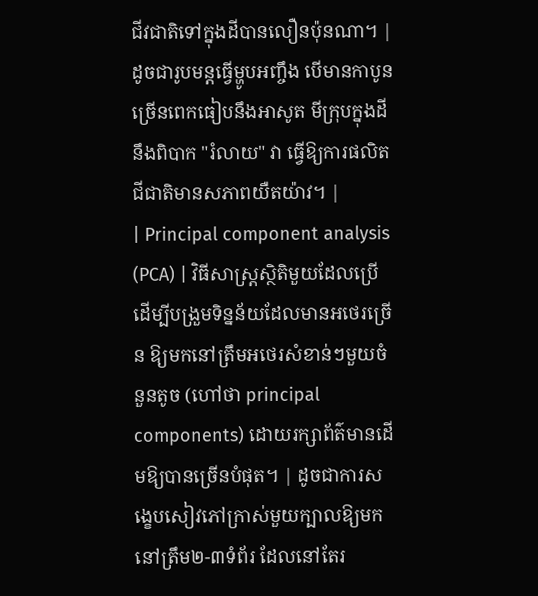ជីវជាតិទៅក្នុងដីបានលឿនប៉ុនណា។ | ដូចជារូបមន្តធ្វើម្ហូបអញ្ចឹង បើមានកាបូនច្រើនពេកធៀបនឹងអាសូត មីក្រុបក្នុងដីនឹងពិបាក "រំលាយ" វា ធ្វើឱ្យការផលិតជីជាតិមានសភាពយឺតយ៉ាវ។ |
| Principal component analysis (PCA) | វិធីសាស្ត្រស្ថិតិមួយដែលប្រើដើម្បីបង្រួមទិន្នន័យដែលមានអថេរច្រើន ឱ្យមកនៅត្រឹមអថេរសំខាន់ៗមួយចំនួនតូច (ហៅថា principal components) ដោយរក្សាព័ត៌មានដើមឱ្យបានច្រើនបំផុត។ | ដូចជាការសង្ខេបសៀវភៅក្រាស់មួយក្បាលឱ្យមកនៅត្រឹម២-៣ទំព័រ ដែលនៅតែរ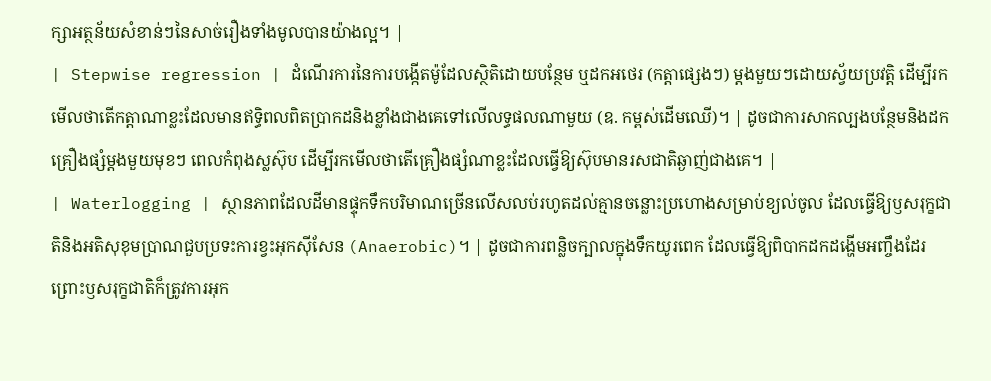ក្សាអត្ថន័យសំខាន់ៗនៃសាច់រឿងទាំងមូលបានយ៉ាងល្អ។ |
| Stepwise regression | ដំណើរការនៃការបង្កើតម៉ូដែលស្ថិតិដោយបន្ថែម ឬដកអថេរ (កត្តាផ្សេងៗ) ម្តងមួយៗដោយស្វ័យប្រវត្តិ ដើម្បីរកមើលថាតើកត្តាណាខ្លះដែលមានឥទ្ធិពលពិតប្រាកដនិងខ្លាំងជាងគេទៅលើលទ្ធផលណាមួយ (ឧ. កម្ពស់ដើមឈើ)។ | ដូចជាការសាកល្បងបន្ថែមនិងដកគ្រឿងផ្សំម្តងមួយមុខៗ ពេលកំពុងស្លស៊ុប ដើម្បីរកមើលថាតើគ្រឿងផ្សំណាខ្លះដែលធ្វើឱ្យស៊ុបមានរសជាតិឆ្ងាញ់ជាងគេ។ |
| Waterlogging | ស្ថានភាពដែលដីមានផ្ទុកទឹកបរិមាណច្រើនលើសលប់រហូតដល់គ្មានចន្លោះប្រហោងសម្រាប់ខ្យល់ចូល ដែលធ្វើឱ្យឫសរុក្ខជាតិនិងអតិសុខុមប្រាណជួបប្រទះការខ្វះអុកស៊ីសែន (Anaerobic)។ | ដូចជាការពន្លិចក្បាលក្នុងទឹកយូរពេក ដែលធ្វើឱ្យពិបាកដកដង្ហើមអញ្ចឹងដែរ ព្រោះឫសរុក្ខជាតិក៏ត្រូវការអុក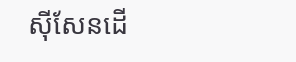ស៊ីសែនដើ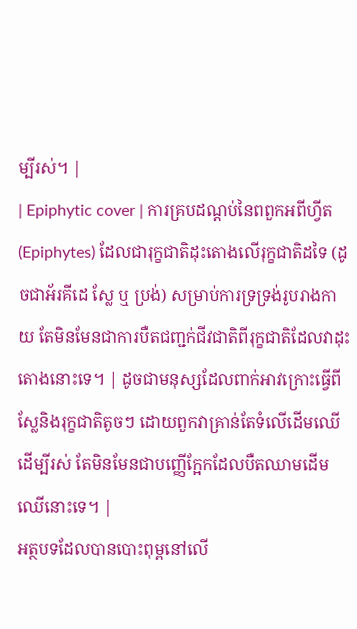ម្បីរស់។ |
| Epiphytic cover | ការគ្របដណ្ដប់នៃពពួកអពីហ្វីត (Epiphytes) ដែលជារុក្ខជាតិដុះតោងលើរុក្ខជាតិដទៃ (ដូចជាអ័រគីដេ ស្លែ ឬ ប្រង់) សម្រាប់ការទ្រទ្រង់រូបរាងកាយ តែមិនមែនជាការបឺតជញ្ជក់ជីវជាតិពីរុក្ខជាតិដែលវាដុះតោងនោះទេ។ | ដូចជាមនុស្សដែលពាក់អាវក្រោះធ្វើពីស្លែនិងរុក្ខជាតិតូចៗ ដោយពួកវាគ្រាន់តែទំលើដើមឈើដើម្បីរស់ តែមិនមែនជាបញ្ញើក្អែកដែលបឺតឈាមដើមឈើនោះទេ។ |
អត្ថបទដែលបានបោះពុម្ពនៅលើ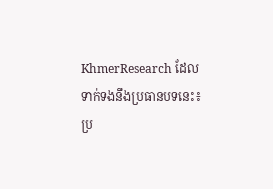KhmerResearch ដែលទាក់ទងនឹងប្រធានបទនេះ៖
ប្រ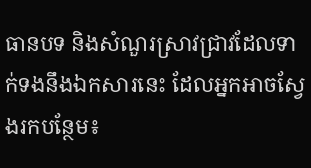ធានបទ និងសំណួរស្រាវជ្រាវដែលទាក់ទងនឹងឯកសារនេះ ដែលអ្នកអាចស្វែងរកបន្ថែម៖